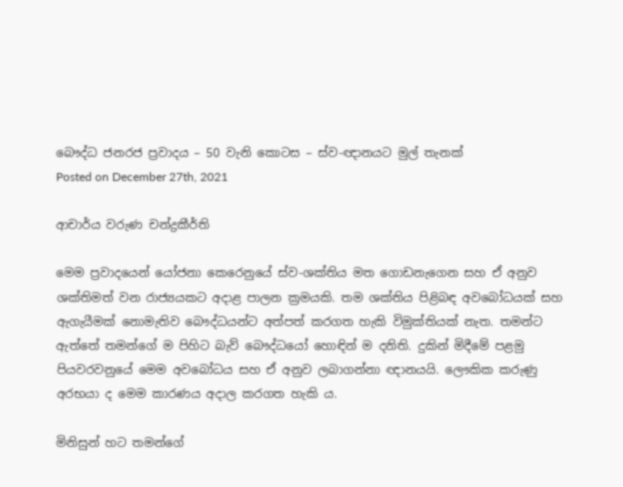බෞද්ධ ජනරජ ප්‍රවාදය – 50 වැනි කොටස – ස්ව-ඥානයට මුල් තැනක්
Posted on December 27th, 2021

ආචාර්ය වරුණ චන්ද්‍රකීර්ති

මෙම ප්‍රවාදයෙන් යෝජනා කෙරෙනුයේ ස්ව-ශක්තිය මත ගොඩනැගෙන සහ ඒ අනුව ශක්තිමත් වන රාජ්‍යයකට අදාළ පාලන ක්‍රමයකි. තම ශක්තිය පිළිබඳ අවබෝධයක් සහ ඇගැයීමක් නොමැතිව බෞද්ධයන්ට අත්පත් කරගත හැකි විමුක්තියක් නැත. තමන්ට ඇත්තේ තමන්ගේ ම පිහිට බැව් බෞද්ධයෝ හොඳින් ම දනිති. දුකින් මිදීමේ පළමු පියවරවනුයේ මෙම අවබෝධය සහ ඒ අනුව ලබාගන්නා ඥානයයි. ලෞකික කරුණු අරභයා ද මෙම කාරණය අදාල කරගත හැකි ය.

මිනිසුන් හට තමන්ගේ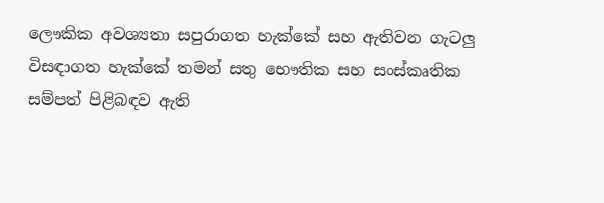ලෞකික අවශ්‍යතා සපුරාගත හැක්කේ සහ ඇතිවන ගැටලු විසඳාගත හැක්කේ තමන් සතු භෞතික සහ සංස්කෘතික සම්පත් පිළිබඳව ඇති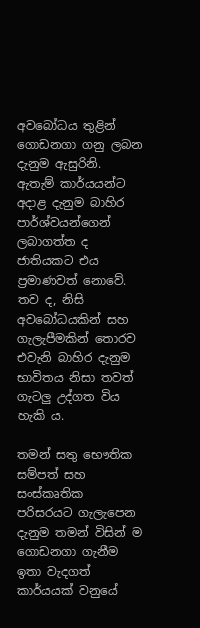අවබෝධය තුළින් ගොඩනගා ගනු ලබන දැනුම ඇසුරිනි. ඇතැම් කාර්යයන්ට අදාළ දැනුම බාහිර පාර්ශ්වයන්ගෙන් ලබාගත්ත ද ජාතියකට එය ප්‍රමාණවත් නොවේ. තව ද, නිසි අවබෝධයකින් සහ ගැලැපීමකින් තොරව එවැනි බාහිර දැනුම භාවිතය නිසා තවත් ගැටලු උද්ගත විය හැකි ය.

තමන් සතු භෞතික සම්පත් සහ සංස්කෘතික පරිසරයට ගැලැපෙන දැනුම තමන් විසින් ම ගොඩනගා ගැනීම ඉතා වැදගත් කාර්යයක් වනුයේ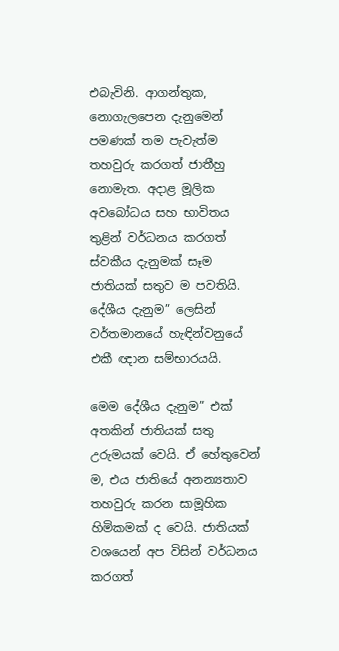එබැවිනි. ආගන්තුක, නොගැලපෙන දැනුමෙන් පමණක් තම පැවැත්ම තහවුරු කරගත් ජාතීහු නොමැත. අදාළ මූලික අවබෝධය සහ භාවිතය තුළින් වර්ධනය කරගත් ස්වකීය දැනුමක් සෑම ජාතියක් සතුව ම පවතියි. දේශීය දැනුම” ලෙසින් වර්තමානයේ හැඳින්වනුයේ එකී ඥාන සම්භාරයයි.

මෙම දේශීය දැනුම” එක් අතකින් ජාතියක් සතු උරුමයක් වෙයි. ඒ හේතුවෙන් ම, එය ජාතියේ අනන්‍යතාව තහවුරු කරන සාමූහික හිමිකමක් ද වෙයි. ජාතියක් වශයෙන් අප විසින් වර්ධනය කරගත්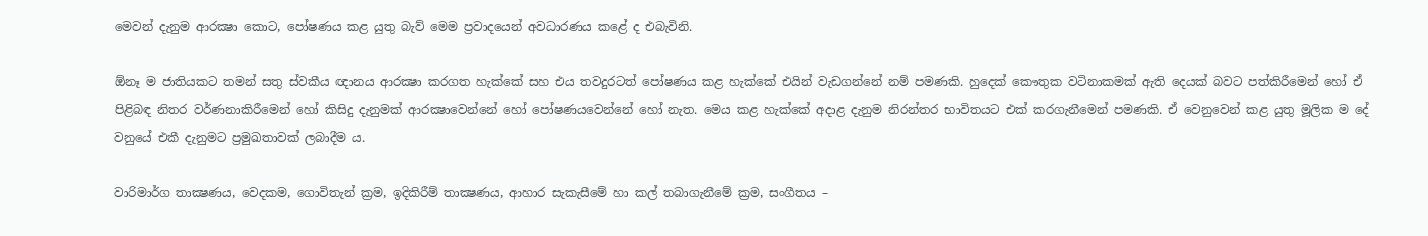මෙවන් දැනුම ආරක්‍ෂා කොට, පෝෂණය කළ යුතු බැව් මෙම ප්‍රවාදයෙන් අවධාරණය කළේ ද එබැවිනි.

ඕනෑ ම ජාතියකට තමන් සතු ස්වකීය ඥානය ආරක්‍ෂා කරගත හැක්කේ සහ එය තවදුරටත් පෝෂණය කළ හැක්කේ එයින් වැඩගන්නේ නම් පමණකි. හුදෙක් කෞතුක වටිනාකමක් ඇති දෙයක් බවට පත්කිරීමෙන් හෝ ඒ පිළිබඳ නිතර වර්ණනාකිරීමෙන් හෝ කිසිදු දැනුමක් ආරක්‍ෂාවෙන්නේ හෝ පෝෂණයවෙන්නේ හෝ නැත. මෙය කළ හැක්කේ අදාළ දැනුම නිරන්තර භාවිතයට එක් කරගැනීමෙන් පමණකි. ඒ වෙනුවෙන් කළ යුතු මූලික ම දේ වනුයේ එකී දැනුමට ප්‍රමුඛතාවක් ලබාදීම ය.

වාරිමාර්ග තාක්‍ෂණය, වෙදකම, ගොවිතැන් ක්‍රම, ඉදිකිරීම් තාක්‍ෂණය, ආහාර සැකැසීමේ හා කල් තබාගැනීමේ ක්‍රම, සංගීතය –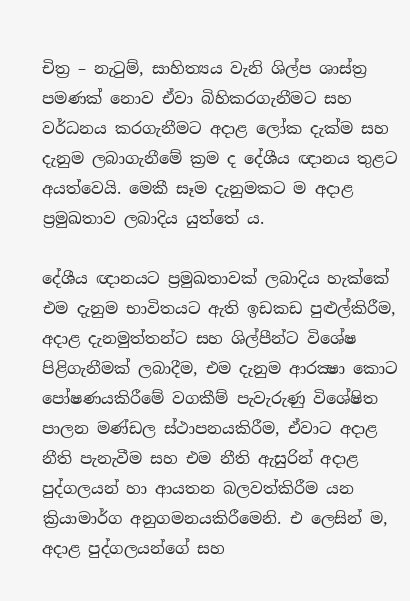චිත්‍ර – නැටුම්, සාහිත්‍යය වැනි ශිල්ප ශාස්ත්‍ර පමණක් නොව ඒවා බිහිකරගැනීමට සහ වර්ධනය කරගැනීමට අදාළ ලෝක දැක්ම සහ දැනුම ලබාගැනීමේ ක්‍රම ද දේශීය ඥානය තුළට අයත්වෙයි. මෙකී සෑම දැනුමකට ම අදාළ ප්‍රමුඛතාව ලබාදිය යුත්තේ ය.

දේශීය ඥානයට ප්‍රමුඛතාවක් ලබාදිය හැක්කේ එම දැනුම භාවිතයට ඇති ඉඩකඩ පුළුල්කිරීම, අදාළ දැනමුත්තන්ට සහ ශිල්පීන්ට විශේෂ පිළිගැනීමක් ලබාදීම, එම දැනුම ආරක්‍ෂා කොට පෝෂණයකිරීමේ වගකීම් පැවැරුණු විශේෂිත පාලන මණ්ඩල ස්ථාපනයකිරීම, ඒවාට අදාළ නීති පැනැවීම සහ එම නීති ඇසුරින් අදාළ පුද්ගලයන් හා ආයතන බලවත්කිරීම යන ක්‍රියාමාර්ග අනුගමනයකිරීමෙනි. එ ලෙසින් ම, අදාළ පුද්ගලයන්ගේ සහ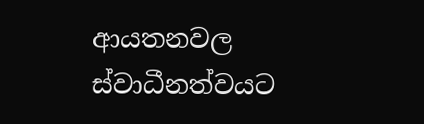ආයතනවල ස්වාධීනත්වයට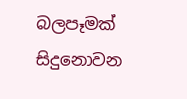බලපෑමක් සිදුනොවන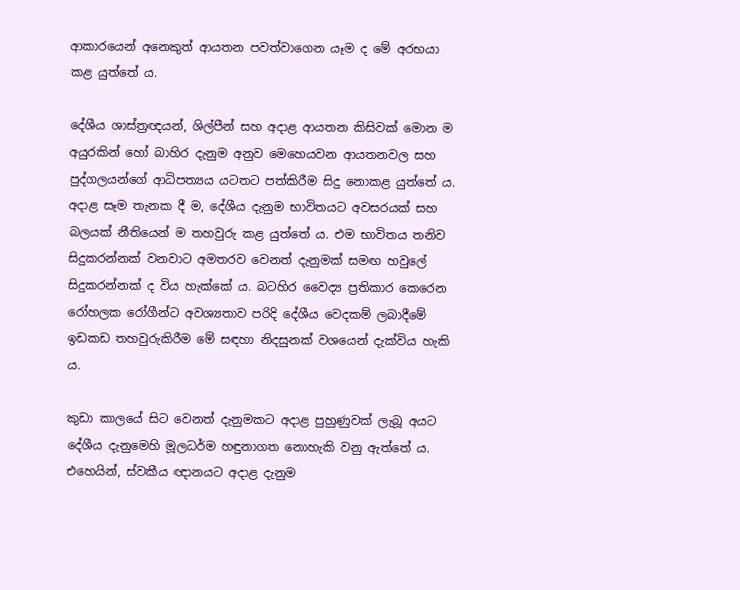ආකාරයෙන් අනෙකුත් ආයතන පවත්වාගෙන යෑම ද මේ අරභයා කළ යුත්තේ ය.

දේශීය ශාස්ත්‍රඥයන්, ශිල්පීන් සහ අදාළ ආයතන කිසිවක් මොන ම අයුරකින් හෝ බාහිර දැනුම අනුව මෙහෙයවන ආයතනවල සහ පුද්ගලයන්ගේ ආධිපත්‍යය යටතට පත්කිරීම සිදු නොකළ යුත්තේ ය. අදාළ සෑම තැනක දී ම, දේශීය දැනුම භාවිතයට අවසරයක් සහ බලයක් නීතියෙන් ම තහවුරු කළ යුත්තේ ය. එම භාවිතය තනිව සිදුකරන්නක් වනවාට අමතරව වෙනත් දැනුමක් සමඟ හවුලේ සිදුකරන්නක් ද විය හැක්කේ ය. බටහිර වෛද්‍ය ප්‍රතිකාර කෙරෙන රෝහලක රෝගීන්ට අවශ්‍යතාව පරිදි දේශීය වෙදකම් ලබාදීමේ ඉඩකඩ තහවුරුකිරීම මේ සඳහා නිදසුනක් වශයෙන් දැක්විය හැකි ය.

කුඩා කාලයේ සිට වෙනත් දැනුමකට අදාළ පුහුණුවක් ලැබූ අයට දේශීය දැනුමෙහි මූලධර්ම හඳුනාගත නොහැකි වනු ඇත්තේ ය. එහෙයින්, ස්වකීය ඥානයට අදාළ දැනුම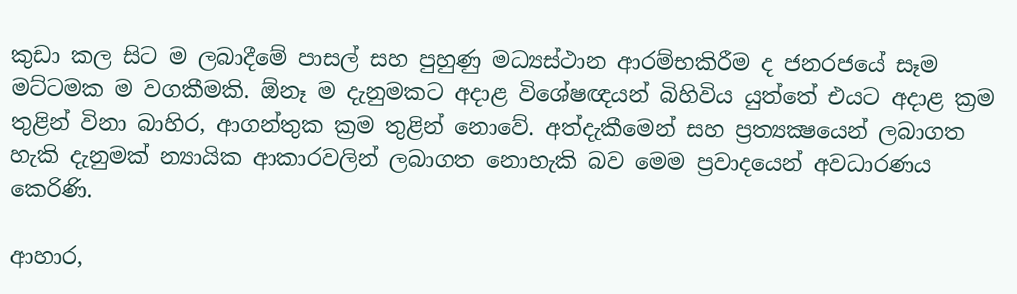කුඩා කල සිට ම ලබාදීමේ පාසල් සහ පුහුණු මධ්‍යස්ථාන ආරම්භකිරීම ද ජනරජයේ සෑම මට්ටමක ම වගකීමකි. ඕනෑ ම දැනුමකට අදාළ විශේෂඥයන් බිහිවිය යුත්තේ එයට අදාළ ක්‍රම තුළින් විනා බාහිර, ආගන්තුක ක්‍රම තුළින් නොවේ. අත්දැකීමෙන් සහ ප්‍රත්‍යක්‍ෂයෙන් ලබාගත හැකි දැනුමක් න්‍යායික ආකාරවලින් ලබාගත නොහැකි බව මෙම ප්‍රවාදයෙන් අවධාරණය කෙරිණි.

ආහාර,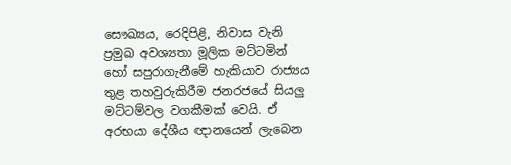සෞඛ්‍යය, රෙදිපිළි, නිවාස වැනි ප්‍රමුඛ අවශ්‍යතා මූලික මට්ටමින් හෝ සපුරාගැනීමේ හැකියාව රාජ්‍යය තුළ තහවුරුකිරීම ජනරජයේ සියලු මට්ටම්වල වගකීමක් වෙයි. ඒ අරභයා දේශීය ඥානයෙන් ලැබෙන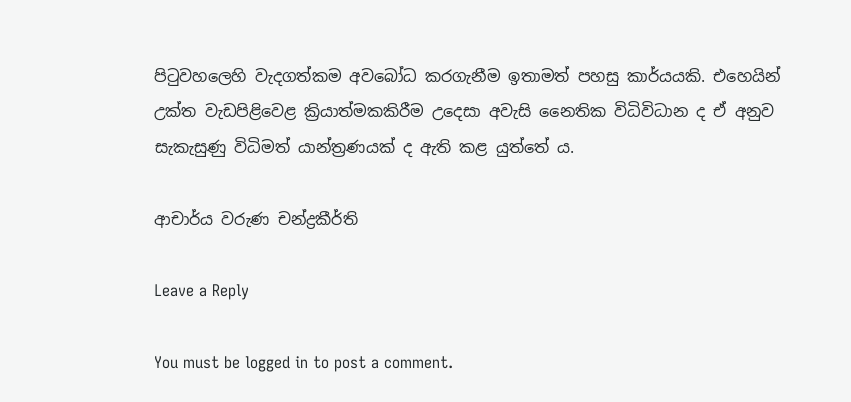පිටුවහලෙහි වැදගත්කම අවබෝධ කරගැනීම ඉතාමත් පහසු කාර්යයකි. එහෙයින් උක්ත වැඩපිළිවෙළ ක්‍රියාත්මකකිරීම උදෙසා අවැසි නෛතික විධිවිධාන ද ඒ අනුව සැකැසුණු විධිමත් යාන්ත්‍රණයක් ද ඇති කළ යුත්තේ ය.

ආචාර්ය වරුණ චන්ද්‍රකීර්ති

Leave a Reply

You must be logged in to post a comment.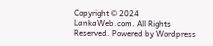Copyright © 2024 LankaWeb.com. All Rights Reserved. Powered by Wordpress